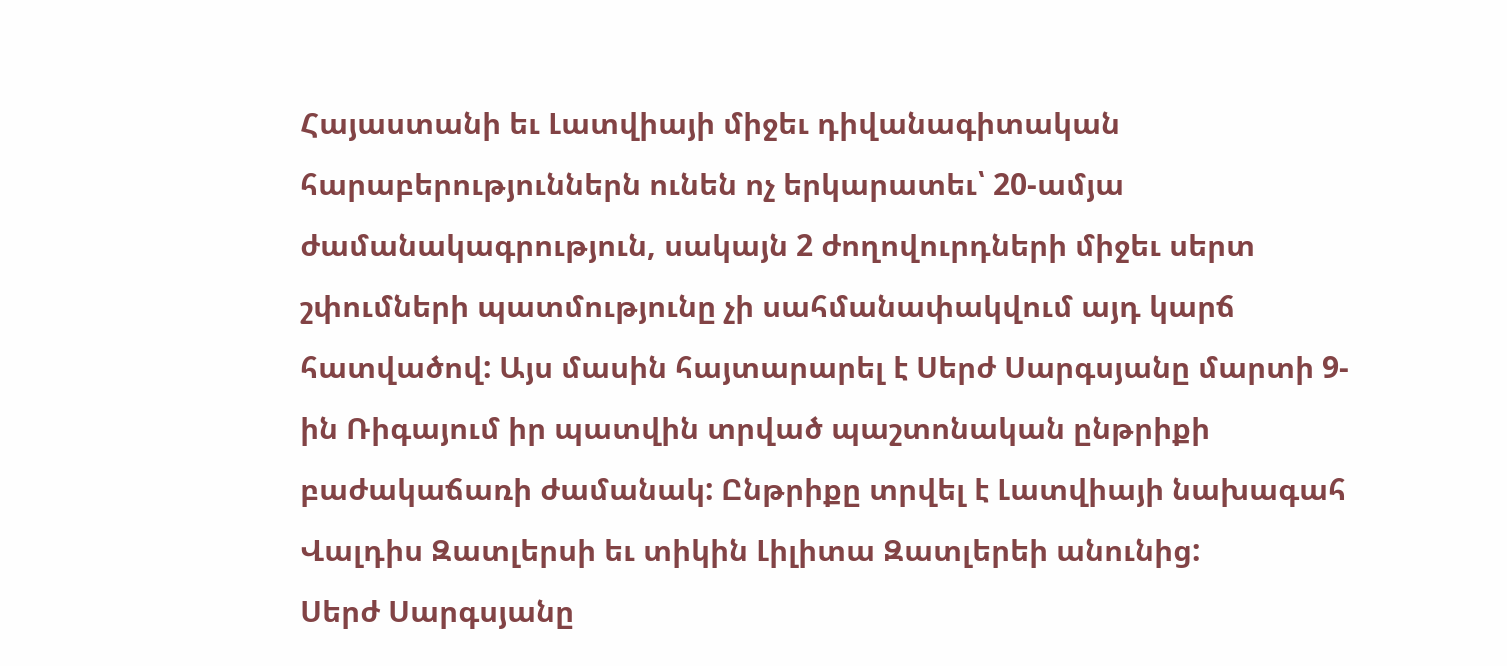Հայաստանի եւ Լատվիայի միջեւ դիվանագիտական հարաբերություններն ունեն ոչ երկարատեւ՝ 20-ամյա ժամանակագրություն, սակայն 2 ժողովուրդների միջեւ սերտ շփումների պատմությունը չի սահմանափակվում այդ կարճ հատվածով: Այս մասին հայտարարել է Սերժ Սարգսյանը մարտի 9-ին Ռիգայում իր պատվին տրված պաշտոնական ընթրիքի բաժակաճառի ժամանակ: Ընթրիքը տրվել է Լատվիայի նախագահ Վալդիս Զատլերսի եւ տիկին Լիլիտա Զատլերեի անունից:
Սերժ Սարգսյանը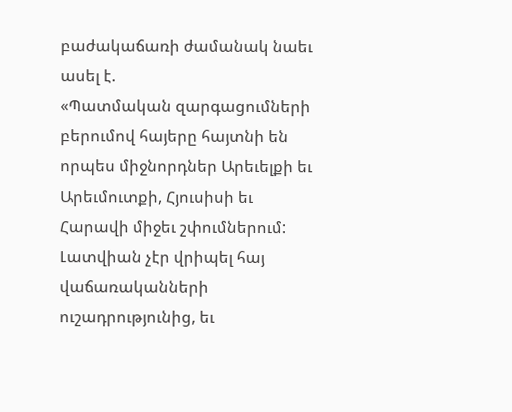բաժակաճառի ժամանակ նաեւ ասել է.
«Պատմական զարգացումների բերումով հայերը հայտնի են որպես միջնորդներ Արեւելքի եւ Արեւմուտքի, Հյուսիսի եւ Հարավի միջեւ շփումներում: Լատվիան չէր վրիպել հայ վաճառականների ուշադրությունից, եւ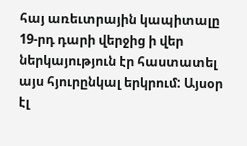հայ առեւտրային կապիտալը 19-րդ դարի վերջից ի վեր ներկայություն էր հաստատել այս հյուրընկալ երկրում: Այսօր էլ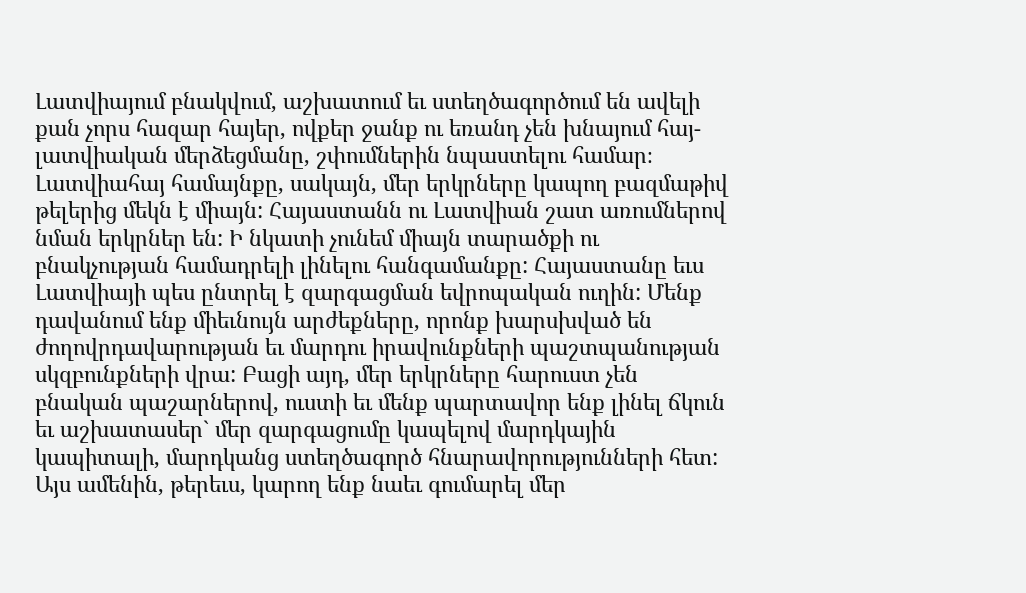Լատվիայում բնակվում, աշխատում եւ ստեղծագործում են ավելի քան չորս հազար հայեր, ովքեր ջանք ու եռանդ չեն խնայում հայ-լատվիական մերձեցմանը, շփումներին նպաստելու համար։
Լատվիահայ համայնքը, սակայն, մեր երկրները կապող բազմաթիվ թելերից մեկն է միայն: Հայաստանն ու Լատվիան շատ առումներով նման երկրներ են: Ի նկատի չունեմ միայն տարածքի ու բնակչության համադրելի լինելու հանգամանքը: Հայաստանը եւս Լատվիայի պես ընտրել է զարգացման եվրոպական ուղին: Մենք դավանում ենք միեւնույն արժեքները, որոնք խարսխված են ժողովրդավարության եւ մարդու իրավունքների պաշտպանության սկզբունքների վրա: Բացի այդ, մեր երկրները հարուստ չեն բնական պաշարներով, ուստի եւ մենք պարտավոր ենք լինել ճկուն եւ աշխատասեր` մեր զարգացումը կապելով մարդկային կապիտալի, մարդկանց ստեղծագործ հնարավորությունների հետ: Այս ամենին, թերեւս, կարող ենք նաեւ գումարել մեր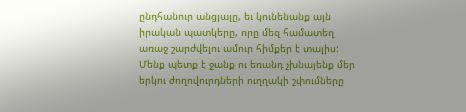ընդհանուր անցյալը, եւ կունենանք այն իրական պատկերը, որը մեզ համատեղ առաջ շարժվելու ամուր հիմքեր է տալիս: Մենք պետք է ջանք ու եռանդ չխնայենք մեր երկու ժողովուրդների ուղղակի շփումները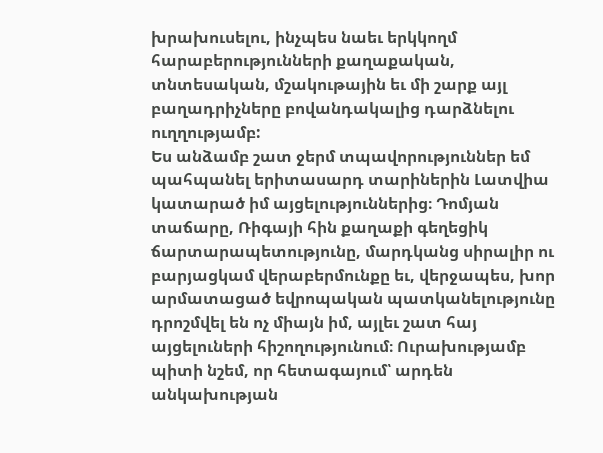խրախուսելու, ինչպես նաեւ երկկողմ հարաբերությունների քաղաքական, տնտեսական, մշակութային եւ մի շարք այլ բաղադրիչները բովանդակալից դարձնելու ուղղությամբ:
Ես անձամբ շատ ջերմ տպավորություններ եմ պահպանել երիտասարդ տարիներին Լատվիա կատարած իմ այցելություններից։ Դոմյան տաճարը, Ռիգայի հին քաղաքի գեղեցիկ ճարտարապետությունը, մարդկանց սիրալիր ու բարյացկամ վերաբերմունքը եւ, վերջապես, խոր արմատացած եվրոպական պատկանելությունը դրոշմվել են ոչ միայն իմ, այլեւ շատ հայ այցելուների հիշողությունում։ Ուրախությամբ պիտի նշեմ, որ հետագայում՝ արդեն անկախության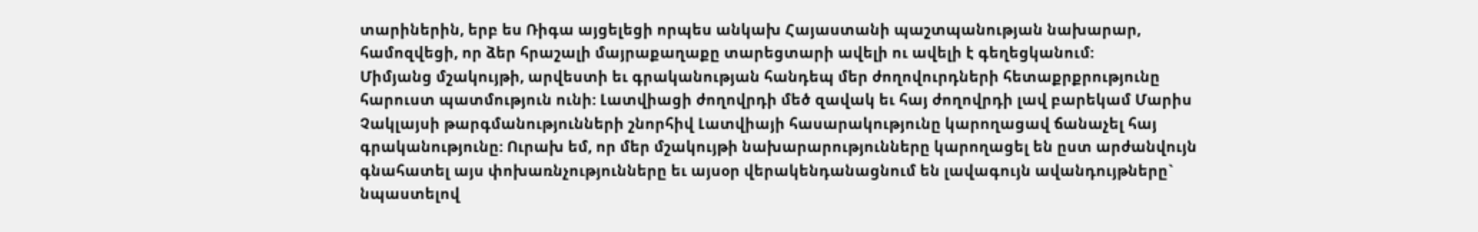տարիներին, երբ ես Ռիգա այցելեցի որպես անկախ Հայաստանի պաշտպանության նախարար, համոզվեցի, որ ձեր հրաշալի մայրաքաղաքը տարեցտարի ավելի ու ավելի է գեղեցկանում:
Միմյանց մշակույթի, արվեստի եւ գրականության հանդեպ մեր ժողովուրդների հետաքրքրությունը հարուստ պատմություն ունի: Լատվիացի ժողովրդի մեծ զավակ եւ հայ ժողովրդի լավ բարեկամ Մարիս Չակլայսի թարգմանությունների շնորհիվ Լատվիայի հասարակությունը կարողացավ ճանաչել հայ գրականությունը: Ուրախ եմ, որ մեր մշակույթի նախարարությունները կարողացել են ըստ արժանվույն գնահատել այս փոխառնչությունները եւ այսօր վերակենդանացնում են լավագույն ավանդույթները` նպաստելով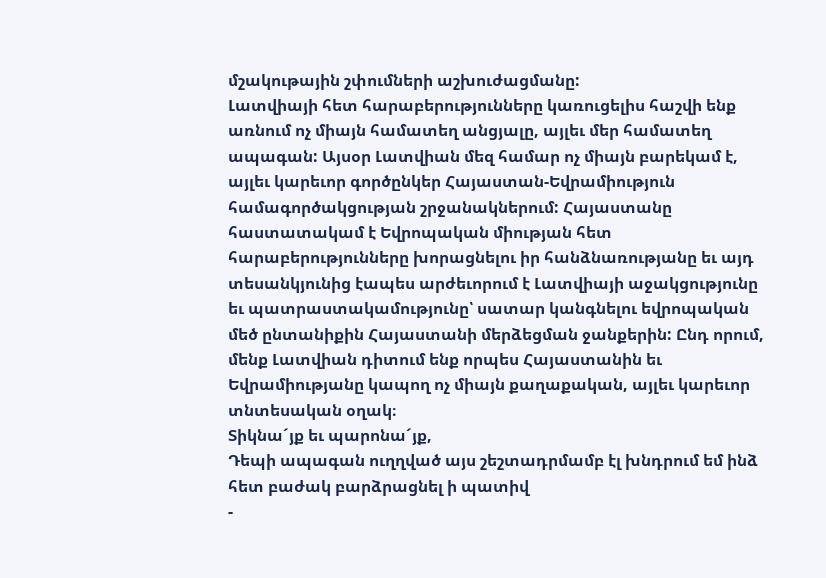մշակութային շփումների աշխուժացմանը:
Լատվիայի հետ հարաբերությունները կառուցելիս հաշվի ենք առնում ոչ միայն համատեղ անցյալը, այլեւ մեր համատեղ ապագան: Այսօր Լատվիան մեզ համար ոչ միայն բարեկամ է, այլեւ կարեւոր գործընկեր Հայաստան-Եվրամիություն համագործակցության շրջանակներում: Հայաստանը հաստատակամ է Եվրոպական միության հետ հարաբերությունները խորացնելու իր հանձնառությանը եւ այդ տեսանկյունից էապես արժեւորում է Լատվիայի աջակցությունը եւ պատրաստակամությունը՝ սատար կանգնելու եվրոպական մեծ ընտանիքին Հայաստանի մերձեցման ջանքերին: Ընդ որում, մենք Լատվիան դիտում ենք որպես Հայաստանին եւ Եվրամիությանը կապող ոչ միայն քաղաքական, այլեւ կարեւոր տնտեսական օղակ։
Տիկնա´յք եւ պարոնա´յք,
Դեպի ապագան ուղղված այս շեշտադրմամբ էլ խնդրում եմ ինձ հետ բաժակ բարձրացնել ի պատիվ
-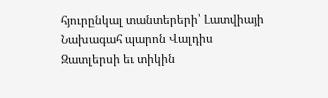հյուրընկալ տանտերերի՝ Լատվիայի Նախագահ պարոն Վալդիս Զատլերսի եւ տիկին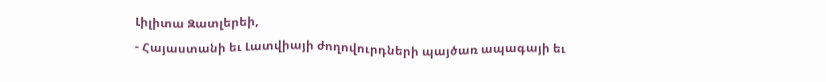Լիլիտա Զատլերեի,
- Հայաստանի եւ Լատվիայի ժողովուրդների պայծառ ապագայի եւ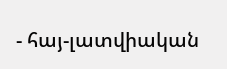- հայ-լատվիական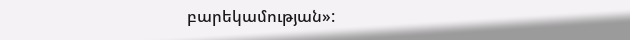բարեկամության»: